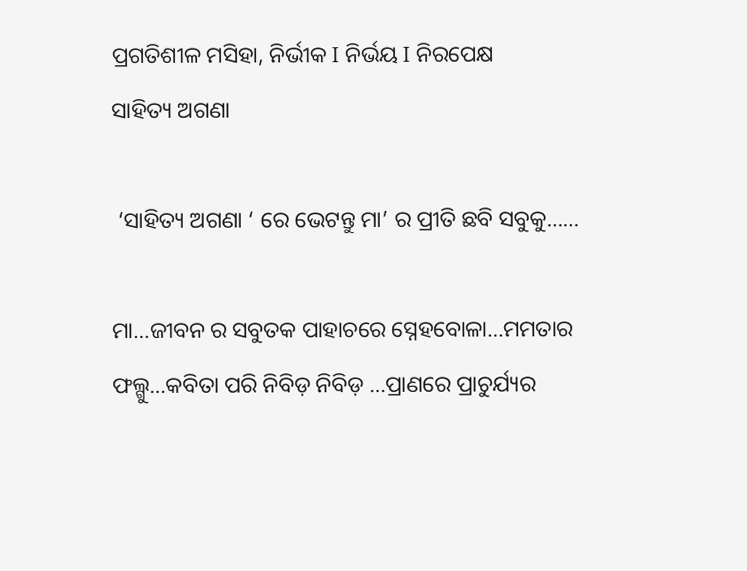ପ୍ରଗତିଶୀଳ ମସିହା, ନିର୍ଭୀକ I ନିର୍ଭୟ I ନିରପେକ୍ଷ
ସାହିତ୍ୟ ଅଗଣା

 ‘ସାହିତ୍ୟ ଅଗଣା ‘ ରେ ଭେଟନ୍ତୁ ମା’ ର ପ୍ରୀତି ଛବି ସବୁକୁ……

ମା…ଜୀବନ ର ସବୁତକ ପାହାଚରେ ସ୍ନେହବୋଳା…ମମତାର ଫଲ୍ଗୁ…କବିତା ପରି ନିବିଡ଼ ନିବିଡ଼ …ପ୍ରାଣରେ ପ୍ରାଚୁର୍ଯ୍ୟର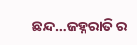ଛନ୍ଦ…ଜହ୍ନରାତି ର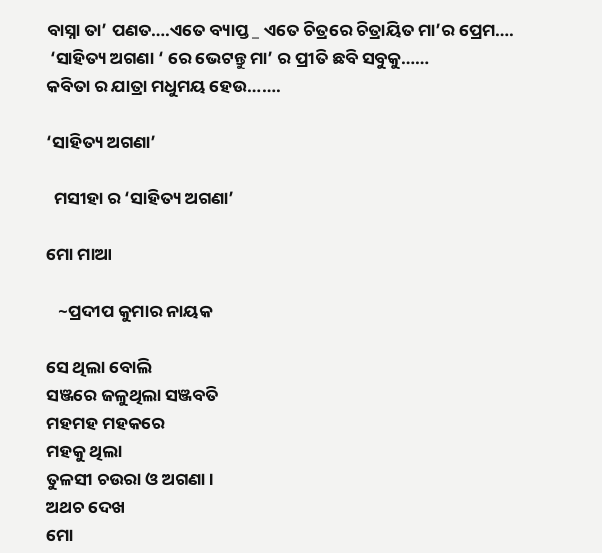ବାସ୍ନା ତା’ ପଣତ….ଏତେ ବ୍ୟାପ୍ତ _ ଏତେ ଚିତ୍ରରେ ଚିତ୍ରାୟିତ ମା’ର ପ୍ରେମ….
 ‘ସାହିତ୍ୟ ଅଗଣା ‘ ରେ ଭେଟନ୍ତୁ ମା’ ର ପ୍ରୀତି ଛବି ସବୁକୁ……
କବିତା ର ଯାତ୍ରା ମଧୁମୟ ହେଉ…….

‘ସାହିତ୍ୟ ଅଗଣା’

  ମସୀହା ର ‘ସାହିତ୍ୟ ଅଗଣା’

ମୋ ମାଆ

   ~ପ୍ରଦୀପ କୁମାର ନାୟକ

ସେ ଥିଲା ବୋଲି
ସଞ୍ଜରେ ଜଳୁଥିଲା ସଞ୍ଜବତି
ମହମହ ମହକରେ
ମହକୁ ଥିଲା
ତୁଳସୀ ଚଉରା ଓ ଅଗଣା।
ଅଥଚ ଦେଖ
ମୋ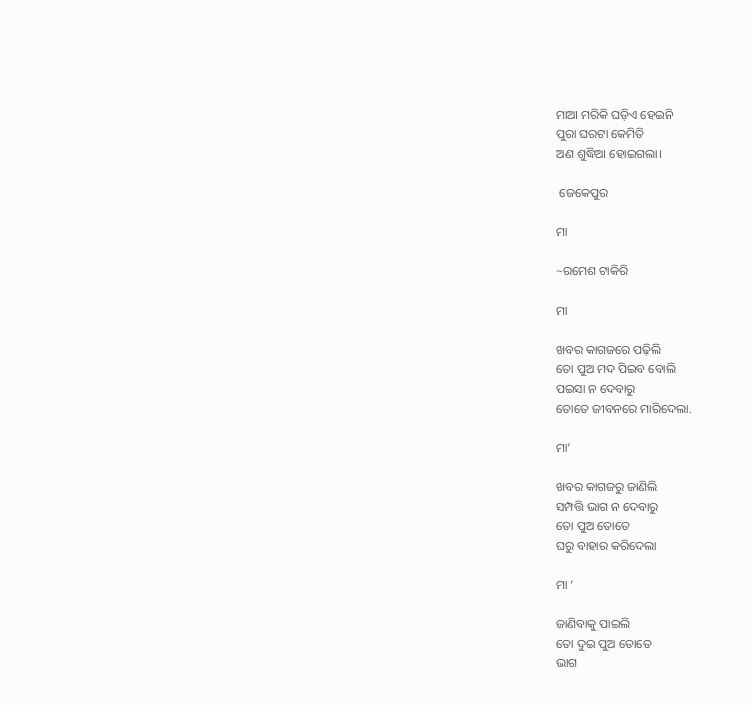ମାଆ ମରିକି ଘଡ଼ିଏ ହେଇନି
ପୁରା ଘରଟା କେମିତି
ଅଣ ଶୁଦ୍ଧିଆ ହୋଇଗଲା।

 ଜେକେପୁର

ମା

~ରମେଶ ଟାକିରି

ମା

ଖବର କାଗଜରେ ପଢ଼ିଲି
ତୋ ପୁଅ ମଦ ପିଇବ ବୋଲି
ପଇସା ନ ଦେବାରୁ
ତୋତେ ଜୀବନରେ ମାରିଦେଲା.

ମା’

ଖବର କାଗଜରୁ ଜାଣିଲି
ସମ୍ପତ୍ତି ଭାଗ ନ ଦେବାରୁ
ତୋ ପୁଅ ତୋତେ
ଘରୁ ବାହାର କରିଦେଲା

ମା ‘

ଜାଣିବାକୁ ପାଇଲି
ତୋ ଦୁଇ ପୁଅ ତୋତେ
ଭାଗ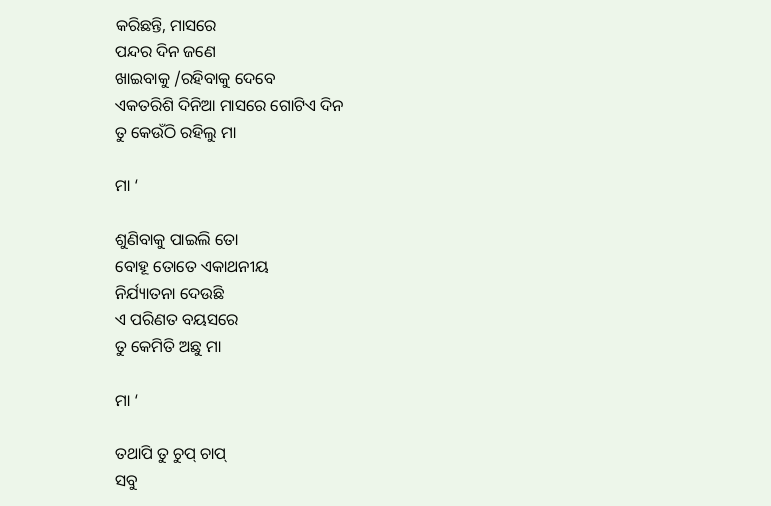କରିଛନ୍ତି, ମାସରେ
ପନ୍ଦର ଦିନ ଜଣେ
ଖାଇବାକୁ /ରହିବାକୁ ଦେବେ
ଏକତରିଶି ଦିନିଆ ମାସରେ ଗୋଟିଏ ଦିନ
ତୁ କେଉଁଠି ରହିଲୁ ମା

ମା ‘

ଶୁଣିବାକୁ ପାଇଲି ତୋ
ବୋହୂ ତୋତେ ଏକାଥନୀୟ
ନିର୍ଯ୍ୟାତନା ଦେଉଛି
ଏ ପରିଣତ ବୟସରେ
ତୁ କେମିତି ଅଛୁ ମା

ମା ‘

ତଥାପି ତୁ ଚୁପ୍ ଚାପ୍
ସବୁ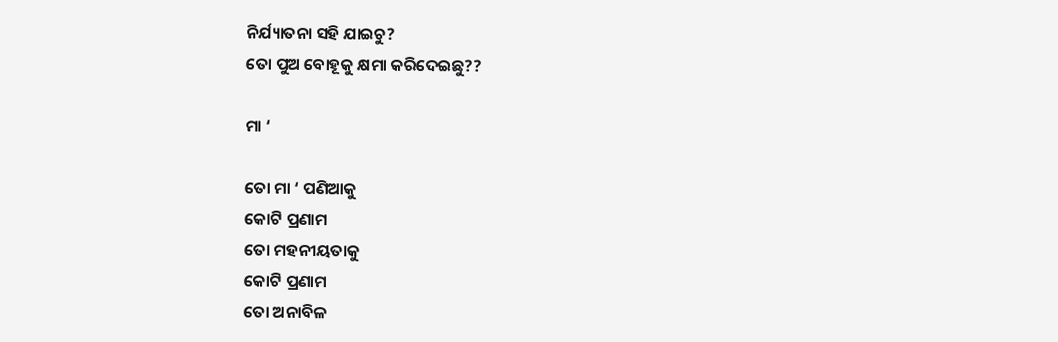ନିର୍ଯ୍ୟାତନା ସହି ଯାଇଚୁ?
ତୋ ପୁଅ ବୋହୂକୁ କ୍ଷମା କରିଦେଇଛୁ??

ମା ‘

ତୋ ମା ‘ ପଣିଆକୁ
କୋଟି ପ୍ରଣାମ
ତୋ ମହନୀୟତାକୁ
କୋଟି ପ୍ରଣାମ
ତୋ ଅନାବିଳ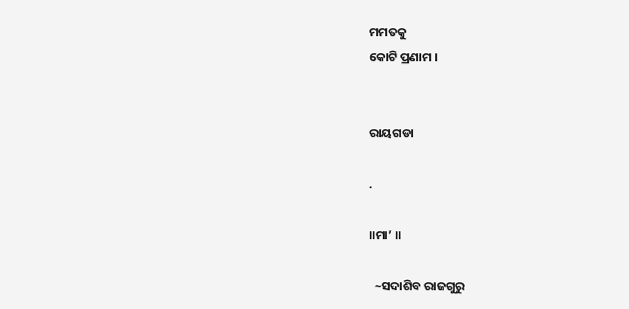ମମତକୁ
କୋଟି ପ୍ରଣାମ ।


ରାୟଗଡା

.

॥ମା’ ॥

  ~ସଦାଶିବ ରାଜଗୁରୁ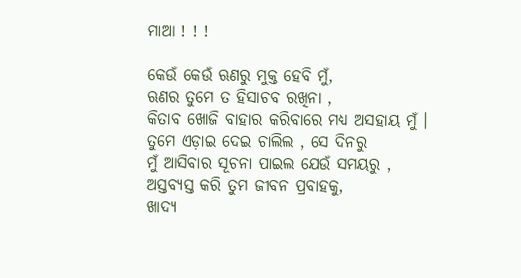ମାଆ ! ! !

କେଉଁ କେଉଁ ଋଣରୁ ମୁକ୍ତ ହେବି ମୁଁ,
ଋଣର ତୁମେ ତ ହିସାଚବ ରଖିନା ,
କିତାବ ଖୋଜି ବାହାର କରିବାରେ ମଧ୍ୟ ଅସହାୟ ମୁଁ ।
ତୁମେ ଏଡ଼ାଇ ଦେଇ ଚାଲିଲ , ସେ ଦିନରୁ
ମୁଁ ଆସିବାର ସୂଚନା ପାଇଲ ଯେଉଁ ସମୟରୁ ,
ଅସ୍ତବ୍ୟସ୍ତ କରି ତୁମ ଜୀବନ ପ୍ରବାହକୁ,
ଖାଦ୍ୟ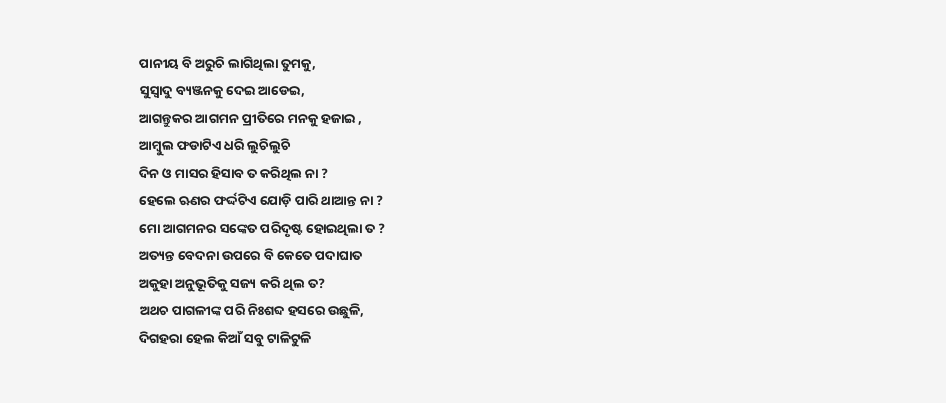ପାନୀୟ ବି ଅରୁଚି ଲାଗିଥିଲା ତୁମକୁ,
ସୁସ୍ୱାଦୁ ବ୍ୟଞ୍ଜନକୁ ଦେଇ ଆଡେଇ,
ଆଗନ୍ତୁକର ଆଗମନ ପ୍ରୀତିରେ ମନକୁ ହଜାଇ ,
ଆମ୍ବୁଲ ଫଡାଟିଏ ଧରି ଲୁଚିଲୁଚି
ଦିନ ଓ ମାସର ହିସାବ ତ କରିଥିଲ ନା ?
ହେଲେ ଋଣର ଫର୍ଦ୍ଦଟିଏ ଯୋଡ଼ି ପାରି ଥାଆନ୍ତ ନା ?
ମୋ ଆଗମନର ସଙ୍କେତ ପରିଦୃଷ୍ଟ ହୋଇଥିଲା ତ ?
ଅତ୍ୟନ୍ତ ବେଦନା ଉପରେ ବି କେତେ ପଦାଘାତ
ଅକୁହା ଅନୁଭୂତିକୁ ସଜ୍ୟ କରି ଥିଲ ତ?
ଅଥଚ ପାଗଳୀଙ୍କ ପରି ନିଃଶବ୍ଦ ହସରେ ଉଛୁଳି,
ଦିଗହରା ହେଲ କିଆଁ ସବୁ ଟାଳିଟୁଳି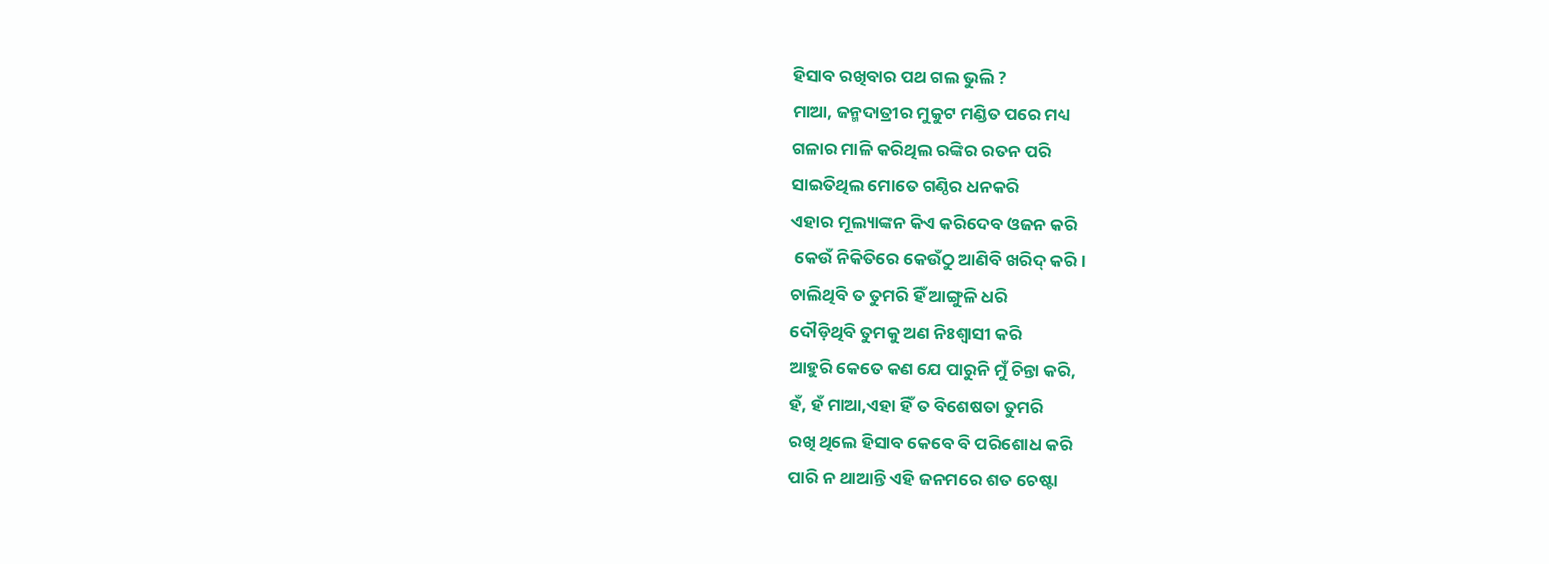ହିସାବ ରଖିବାର ପଥ ଗଲ ଭୁଲି ?
ମାଆ, ଜନ୍ମଦାତ୍ରୀର ମୁକୁଟ ମଣ୍ଡିତ ପରେ ମଧ୍ୟ
ଗଳାର ମାଳି କରିଥିଲ ରଙ୍କିର ରତନ ପରି
ସାଇତିଥିଲ ମୋତେ ଗଣ୍ଠିର ଧନକରି
ଏହାର ମୂଲ୍ୟାଙ୍କନ କିଏ କରିଦେବ ଓଜନ କରି
 କେଉଁ ନିକିତିରେ କେଉଁଠୁ ଆଣିବି ଖରିଦ୍ କରି।
ଚାଲିଥିବି ତ ତୁମରି ହିଁ ଆଙ୍ଗୁଳି ଧରି
ଦୌଡ଼ିଥିବି ତୁମକୁ ଅଣ ନିଃଶ୍ୱାସୀ କରି
ଆହୁରି କେତେ କଣ ଯେ ପାରୁନି ମୁଁ ଚିନ୍ତା କରି,
ହଁ, ହଁ ମାଆ,ଏହା ହିଁ ତ ବିଶେଷତା ତୁମରି
ରଖି ଥିଲେ ହିସାବ କେବେ ବି ପରିଶୋଧ କରି
ପାରି ନ ଥାଆନ୍ତି ଏହି ଜନମରେ ଶତ ଚେଷ୍ଟା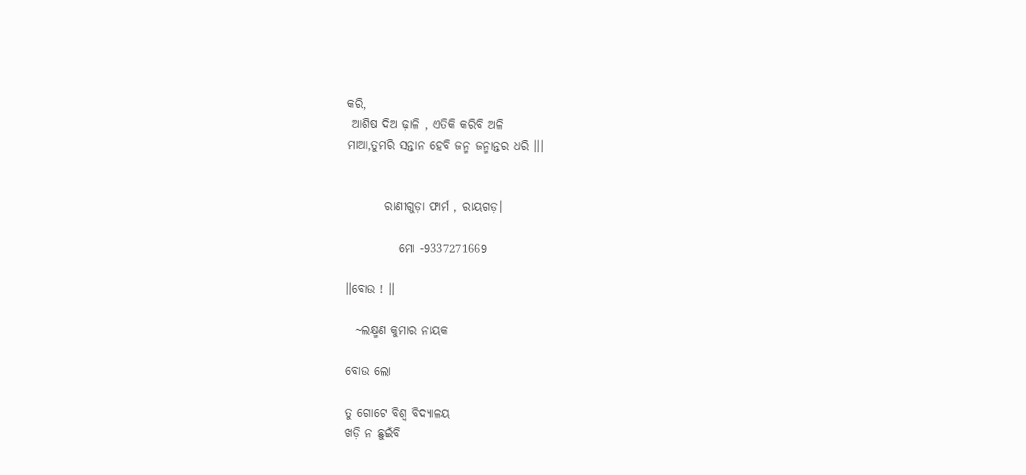କରି,
 ଆଶିଷ ଦିଅ ଢ଼ାଳି , ଏତିକି କରିବି ଅଳି
ମାଆ,ତୁମରି ସନ୍ତାନ ହେବି ଜନ୍ମ ଜନ୍ମାନ୍ତର ଧରି ।।।


        ରାଣୀଗୁଡ଼ା ଫାର୍ମ , ରାୟଗଡ଼।

           ମୋ -9337271669

॥ବୋଉ ! ॥

  ~ଲକ୍ଷ୍ମଣ କୁମାର ନାୟକ

ବୋଉ ଲୋ

ତୁ ଗୋଟେ ବିଶ୍ୱ ବିଦ୍ୟାଳୟ
ଖଡ଼ି ନ ଛୁଇଁବି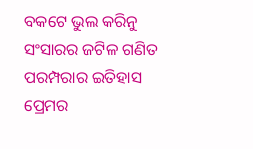ବକଟେ ଭୁଲ କରିନୁ
ସଂସାରର ଜଟିଳ ଗଣିତ
ପରମ୍ପରାର ଇତିହାସ
ପ୍ରେମର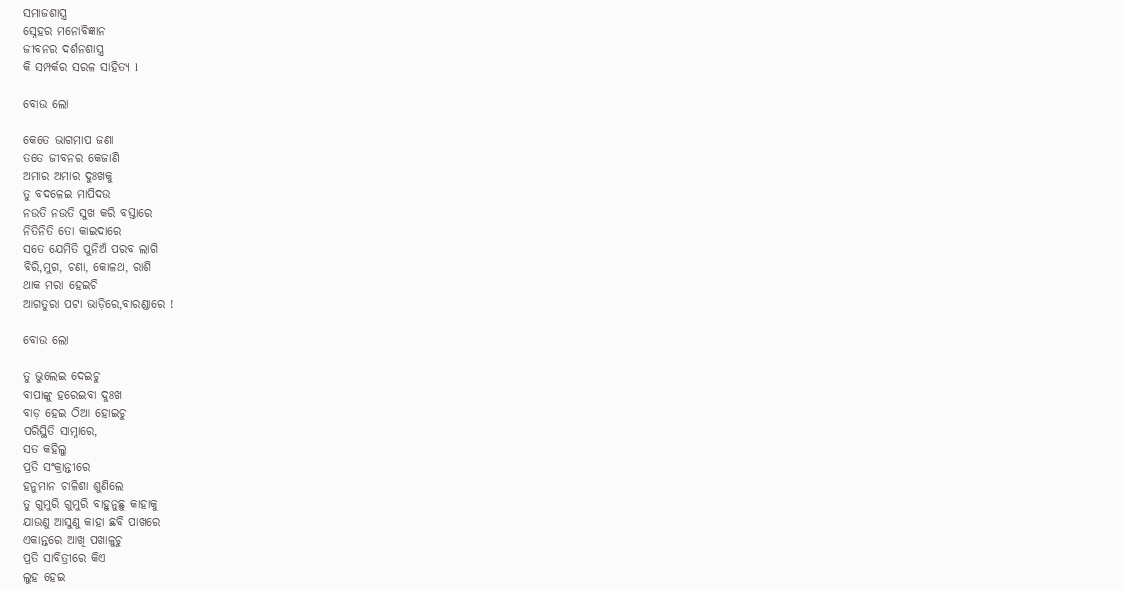ସମାଜଶାସ୍ତ୍ର
ସ୍ନେହର ମନୋବିଜ୍ଞାନ
ଜୀବନର ଦର୍ଶନଶାସ୍ତ୍ର
କି ସମ୍ପର୍କର ସରଳ ସାହିତ୍ୟ l

ବୋଉ ଲୋ

କେତେ ଭାଗମାପ ଜଣା
ତତେ ଜୀବନର କେଜାଣି
ଅମାର ଅମାର ଦୁଃଖକୁ
ତୁ ବଦଳେଇ ମାପିଦଉ
ନଉତି ନଉତି ସୁଖ କରି ବସ୍ତାରେ
ନିତିନିତି ତୋ କାଇଦାରେ
ସତେ ଯେମିତି ପୁନିଅଁ ପରବ ଲାଗି
ବିରି,ମୁଗ, ଚଣା, କୋଳଥ, ରାଶି
ଥାକ ମରା ହେଇଚି
ଆଗତୁରା ପଟା ଭାଡ଼ିରେ,ବାରଣ୍ଡାରେ !

ବୋଉ ଲୋ

ତୁ ଭୁଲେଇ ଦେଇଚୁ
ବାପାଙ୍କୁ ହରେଇବା ଦୁଃଖ
ବାଡ଼ ହେଇ ଠିଆ ହୋଇଚୁ
ପରିସ୍ଥିତି ସାମ୍ନାରେ,
ସତ କହିଲୁ
ପ୍ରତି ସଂକ୍ରାନ୍ତୀରେ
ହନୁମାନ ଚାଳିଶା ଶୁଣିଲେ
ତୁ ଗୁମୁରି ଗୁମୁରି ବାହୁନୁଛୁ କାହାକୁ
ଯାଉଣୁ ଆସୁଣୁ କାହା ଛବି ପାଖରେ
ଏକାନ୍ତରେ ଆଖି ପଖାଳୁଚୁ
ପ୍ରତି ସାବିତ୍ରୀରେ କିଏ
ଲୁହ ହେଇ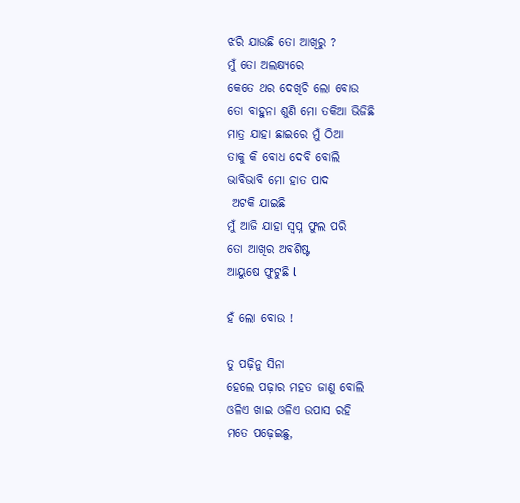ଝରି ଯାଉଛି ତୋ ଆଖିରୁ ?
ମୁଁ ତୋ ଅଲକ୍ଷ୍ୟରେ
କେତେ ଥର ଦେଖିଚି ଲୋ ବୋଉ
ତୋ ବାହୁନା ଶୁଣି ମୋ ତକିଆ ଭିଜିଛି
ମାତ୍ର ଯାହା ଛାଇରେ ମୁଁ ଠିଆ
ତାକୁ କି ବୋଧ ଦେବି ବୋଲି
ଭାବିଭାବି ମୋ ହାତ ପାଦ
 ଅଟକି ଯାଇଛି
ମୁଁ ଆଜି ଯାହା ସ୍ୱପ୍ନ ଫୁଲ ପରି
ତୋ ଆଖିର ଅବଶିଷ୍ଟ
ଆୟୁଷେ ଫୁଟୁଛି l

ହଁ ଲୋ ବୋଉ !

ତୁ ପଢ଼ିନୁ ସିନା
ହେଲେ ପଢ଼ାର ମହତ ଜାଣୁ ବୋଲି
ଓଳିଏ ଖାଇ ଓଳିଏ ଉପାସ ରହି
ମତେ ପଢ଼େଇଛୁ,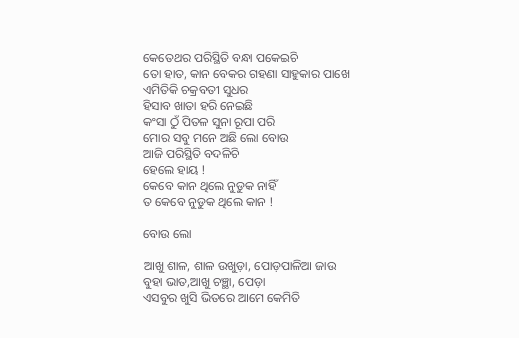କେତେଥର ପରିସ୍ଥିତି ବନ୍ଧା ପକେଇଚି
ତୋ ହାତ, କାନ ବେକର ଗହଣା ସାହୁକାର ପାଖେ
ଏମିତିକି ଚକ୍ରବତୀ ସୁଧର
ହିସାବ ଖାତା ହରି ନେଇଛି
କଂସା ଠୁଁ ପିତଳ ସୁନା ରୂପା ପରି
ମୋର ସବୁ ମନେ ଅଛି ଲୋ ବୋଉ
ଆଜି ପରିସ୍ଥିତି ବଦଳିଚି
ହେଲେ ହାୟ !
କେବେ କାନ ଥିଲେ ନୁଡୁକ ନାହିଁ
ତ କେବେ ନୁଡୁକ ଥିଲେ କାନ !

ବୋଉ ଲୋ

ଆଖୁ ଶାଳ, ଶାଳ ଉଖୁଡ଼ା, ପୋଡ଼ପାଳିଆ ଜାଉ
ବୁହା ଭାତ,ଆଖୁ ଚଞ୍ଛା, ପେଡ଼ା
ଏସବୁର ଖୁସି ଭିତରେ ଆମେ କେମିତି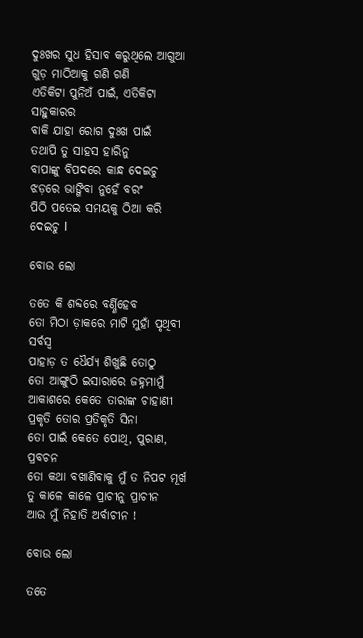ଦୁଃଖର ସୁଧ ହିସାବ କରୁଥିଲେ ଆଗୁଆ
ଗୁଡ଼ ମାଠିଆକୁ ଗଣି ଗଣି
ଏତିକିଟା ପୁନିଅଁ ପାଇଁ, ଏତିକିଟା ସାହୁକାରର
ବାକି ଯାହା ରୋଗ ଦୁଃଖ ପାଇଁ
ତଥାପି ତୁ ସାହସ ହାରିନୁ
ବାପାଙ୍କୁ ବିପଦରେ କାନ୍ଧ ଦେଇଚୁ
ଝଡ଼ରେ ଭାଙ୍ଗିବା ନୁହେଁ ବରଂ
ପିଠି ପତେଇ ସମୟକୁ ଠିଆ କରି ଦେଇଚୁ I

ବୋଉ ଲୋ

ତତେ କି ଶବ୍ଦରେ ବର୍ଣ୍ଣିହେବ
ତୋ ମିଠା ଡ଼ାକରେ ମାଟି ମୁହାଁ ପୃଥିବୀ ସର୍ବସ୍ୱ
ପାହାଡ଼ ତ ଧୈର୍ଯ୍ୟ ଶିଖୁଛି ତୋଠୁ
ତୋ ଆଙ୍ଗୁଠି ଇସାରାରେ ଜହ୍ନମାମୁଁ
ଆକାଶରେ କେତେ ତାରାଙ୍କ ଚାହାଣୀ
ପ୍ରକୃତି ତୋର ପ୍ରତିକୃତି ସିନା
ତୋ ପାଇଁ କେତେ ପୋଥି, ପୁରାଣ, ପ୍ରବଚନ
ତୋ କଥା ବଖାଣିବାକୁ ମୁଁ ତ ନିପଟ ମୂର୍ଖ
ତୁ କାଳେ କାଳେ ପ୍ରାଚୀନୁ ପ୍ରାଚୀନ
ଆଉ ମୁଁ ନିହାତି ଅର୍ବାଚୀନ !

ବୋଉ ଲୋ

ତତେ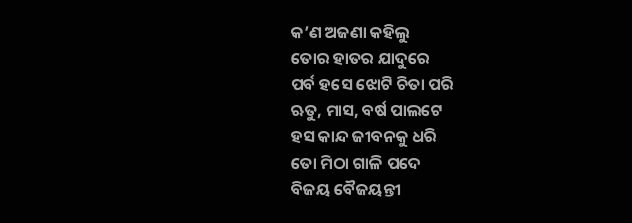କ’ଣ ଅଜଣା କହିଲୁ
ତୋର ହାତର ଯାଦୁରେ
ପର୍ବ ହସେ ଝୋଟି ଚିତା ପରି
ଋତୁ, ମାସ, ବର୍ଷ ପାଲଟେ
ହସ କାନ୍ଦ ଜୀବନକୁ ଧରି
ତୋ ମିଠା ଗାଳି ପଦେ
ବିଜୟ ବୈଜୟନ୍ତୀ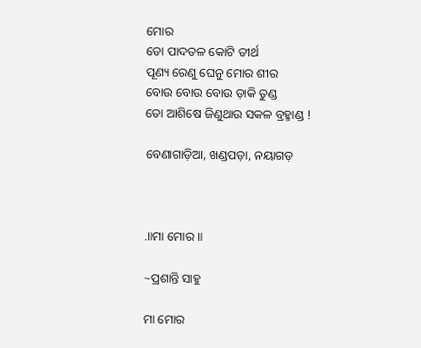ମୋର
ତୋ ପାଦତଳ କୋଟି ତୀର୍ଥ
ପୂଣ୍ୟ ରେଣୁ ଘେନୁ ମୋର ଶୀର
ବୋଉ ବୋଉ ବୋଉ ଡ଼ାକି ତୁଣ୍ଡ
ତୋ ଆଶିଷେ ଜିଣୁଥାଉ ସକଳ ବ୍ରହ୍ମାଣ୍ଡ !

ବେଣାଗାଡ଼ିଆ, ଖଣ୍ଡପଡ଼ା, ନୟାଗଡ଼



.॥ମା ମୋର ॥

~ପ୍ରଶାନ୍ତି ସାହୁ

ମା ମୋର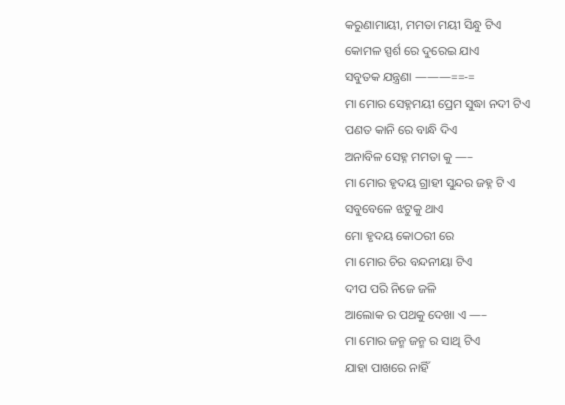କରୁଣାମାୟୀ, ମମତା ମୟୀ ସିନ୍ଧୁ ଟିଏ
କୋମଳ ସ୍ପର୍ଶ ରେ ଦୁରେଇ ଯାଏ
ସବୁତକ ଯନ୍ତ୍ରଣା ———==-=
ମା ମୋର ସେହ୍ନମୟୀ ପ୍ରେମ ସୁଦ୍ଧା ନଦୀ ଟିଏ
ପଣତ କାନି ରେ ବାନ୍ଧି ଦିଏ
ଅନାବିଳ ସେହ୍ନ ମମତା କୁ —–
ମା ମୋର ହୃଦୟ ଗ୍ରାହୀ ସୁନ୍ଦର ଜହ୍ନ ଟି ଏ
ସବୁବେଳେ ଝଟୁକୁ ଥାଏ
ମୋ ହୃଦୟ କୋଠରୀ ରେ
ମା ମୋର ଚିର ବନ୍ଦନୀୟା ଟିଏ
ଦୀପ ପରି ନିଜେ ଜଳି
ଆଲୋକ ର ପଥକୁ ଦେଖା ଏ —–
ମା ମୋର ଜନ୍ମ ଜନ୍ମ ର ସାଥି ଟିଏ
ଯାହା ପାଖରେ ନାହିଁ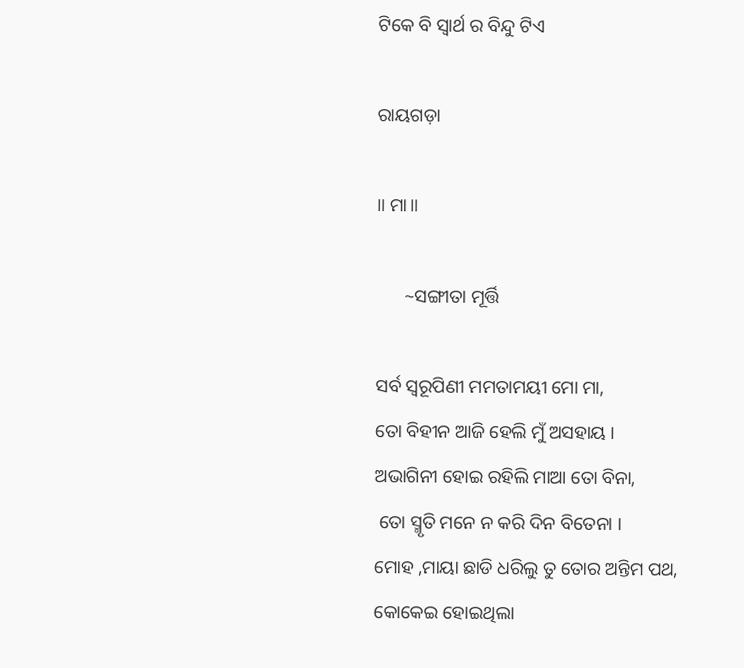ଟିକେ ବି ସ୍ୱାର୍ଥ ର ବିନ୍ଦୁ ଟିଏ

ରାୟଗଡ଼ା

॥ ମା॥

      ~ସଙ୍ଗୀତା ମୂର୍ତ୍ତି

ସର୍ବ ସ୍ବରୂପିଣୀ ମମତାମୟୀ ମୋ ମା,
ତୋ ବିହୀନ ଆଜି ହେଲି ମୁଁ ଅସହାୟ ।
ଅଭାଗିନୀ ହୋଇ ରହିଲି ମାଆ ତୋ ବିନା,
 ତୋ ସ୍ମୃତି ମନେ ନ କରି ଦିନ ବିତେନା ।
ମୋହ ,ମାୟା ଛାଡି ଧରିଲୁ ତୁ ତୋର ଅନ୍ତିମ ପଥ,
କୋକେଇ ହୋଇଥିଲା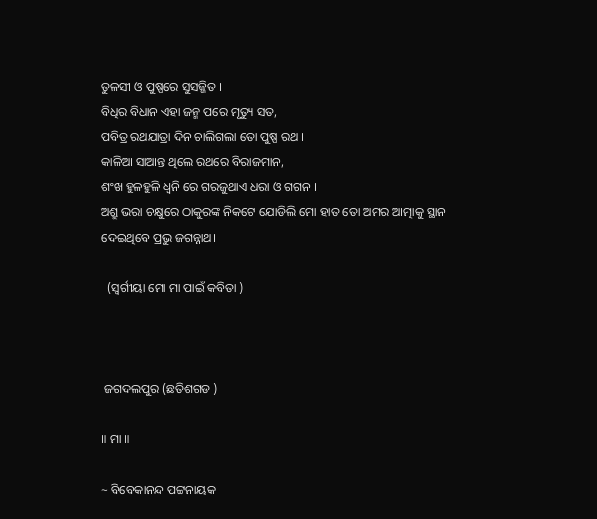ତୁଳସୀ ଓ ପୁଷ୍ପରେ ସୁସଜ୍ଜିତ ।
ବିଧିର ବିଧାନ ଏହା ଜନ୍ମ ପରେ ମୃତ୍ୟୁ ସତ,
ପବିତ୍ର ରଥଯାତ୍ରା ଦିନ ଚାଲିଗଲା ତୋ ପୁଷ୍ପ ରଥ ।
କାଳିଆ ସାଆନ୍ତ ଥିଲେ ରଥରେ ବିରାଜମାନ,
ଶଂଖ ହୁଳହୁଳି ଧ୍ବନି ରେ ଗରଜୁଥାଏ ଧରା ଓ ଗଗନ ।
ଅଶ୍ରୁ ଭରା ଚକ୍ଷୁରେ ଠାକୁରଙ୍କ ନିକଟେ ଯୋଡିଲି ମୋ ହାତ ତୋ ଅମର ଆତ୍ମାକୁ ସ୍ଥାନ ଦେଇଥିବେ ପ୍ରଭୁ ଜଗନ୍ନାଥ।

  (ସ୍ବର୍ଗୀୟା ମୋ ମା ପାଇଁ କବିତା )



 ଜଗଦଲପୁର (ଛତିଶଗଡ )

॥ ମା ॥

~ ବିବେକାନନ୍ଦ ପଟ୍ଟନାୟକ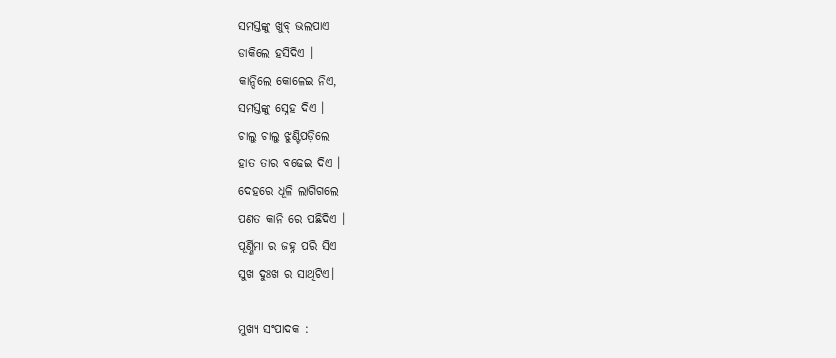ସମସ୍ତଙ୍କୁ ଖୁବ୍ ଭଲପାଏ
ଡାକିଲେ ହସିଦିଏ ।
କାନ୍ଦିଲେ କୋଳେଇ ନିଏ,
ସମସ୍ତଙ୍କୁ ସ୍ନେହ ଦିଏ ।
ଚାଲୁ ଚାଲୁ ଝୁଣ୍ଟିପଡ଼ିଲେ
ହାତ ତାର ବଢେଇ ଦିଏ ।
ଦେହରେ ଧୂଳି ଲାଗିଗଲେ
ପଣତ କାନି ରେ ପଛିଦିଏ ।
ପୂର୍ଣ୍ଣିମା ର ଜହ୍ନ ପରି ସିଏ
ସୁଖ ଦୁଃଖ ର ସାଥିଟିଏ।

ମୁଖ୍ୟ ସଂପାଦକ :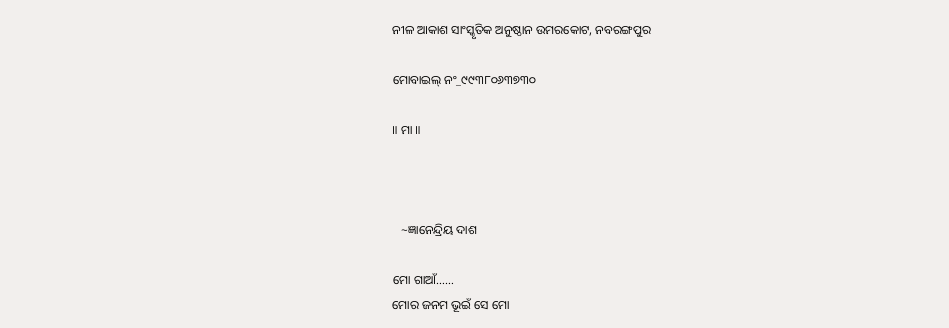ନୀଳ ଆକାଶ ସାଂସ୍କୃତିକ ଅନୁଷ୍ଠାନ ଉମରକୋଟ, ନବରଙ୍ଗପୁର

ମୋବାଇଲ୍ ନଂ_୯୯୩୮୦୬୩୭୩୦

॥ ମା ॥



   ~ଜ୍ଞାନେନ୍ଦ୍ରିୟ ଦାଶ

ମୋ ଗାଆଁ……
ମୋର ଜନମ ଭୂଇଁ ସେ ମୋ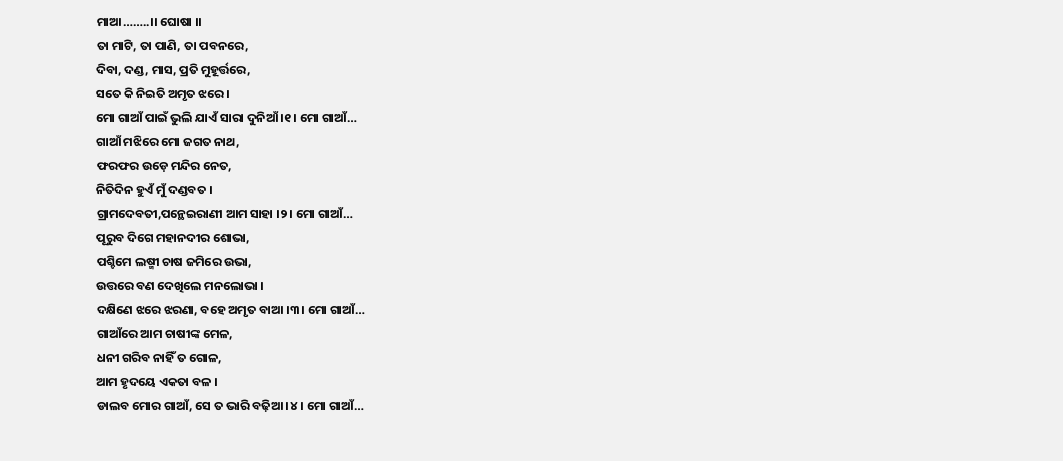ମାଆ……..।। ଘୋଷା ।।
ତା ମାଟି, ତା ପାଣି, ତା ପବନରେ,
ଦିବା, ଦଣ୍ଡ, ମାସ, ପ୍ରତି ମୁହୂର୍ତ୍ତରେ,
ସତେ କି ନିଇତି ଅମୃତ ଝରେ ।
ମୋ ଗାଆଁ ପାଇଁ ଭୁଲି ଯାଏଁ ସାରା ଦୁନିଆଁ ।୧। ମୋ ଗାଆଁ…
ଗାଆଁ ମଝିରେ ମୋ ଜଗତ ନାଥ,
ଫରଫର ଉଡ଼େ ମନ୍ଦିର ନେତ,
ନିତିଦିନ ହୁଏଁ ମୁଁ ଦଣ୍ଡବତ ।
ଗ୍ରାମଦେବତୀ,ପନ୍ଥେଇରାଣୀ ଆମ ସାହା ।୨। ମୋ ଗାଆଁ…
ପୂରୁବ ଦିଗେ ମହାନଦୀର ଶୋଭା,
ପଶ୍ଚିମେ ଲଷ୍ମୀ ଚାଷ ଜମିରେ ଉଭା,
ଉତ୍ତରେ ବଣ ଦେଖିଲେ ମନଲୋଭା ।
ଦକ୍ଷିଣେ ଝରେ ଝରଣା, ବହେ ଅମୃତ ବାଆ ।୩। ମୋ ଗାଆଁ…
ଗାଆଁରେ ଆମ ଚାଷୀଙ୍କ ମେଳ,
ଧନୀ ଗରିବ ନାହିଁ ତ ଗୋଳ,
ଆମ ହୃଦୟେ ଏକତା ବଳ ।
ଡାଲବ ମୋର ଗାଆଁ, ସେ ତ ଭାରି ବଢ଼ିଆ ।୪। ମୋ ଗାଆଁ…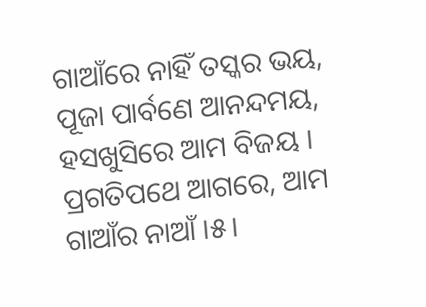ଗାଆଁରେ ନାହିଁ ତସ୍କର ଭୟ,
ପୂଜା ପାର୍ବଣେ ଆନନ୍ଦମୟ,
ହସଖୁସିରେ ଆମ ବିଜୟ ।
ପ୍ରଗତିପଥେ ଆଗରେ, ଆମ ଗାଆଁର ନାଆଁ ।୫।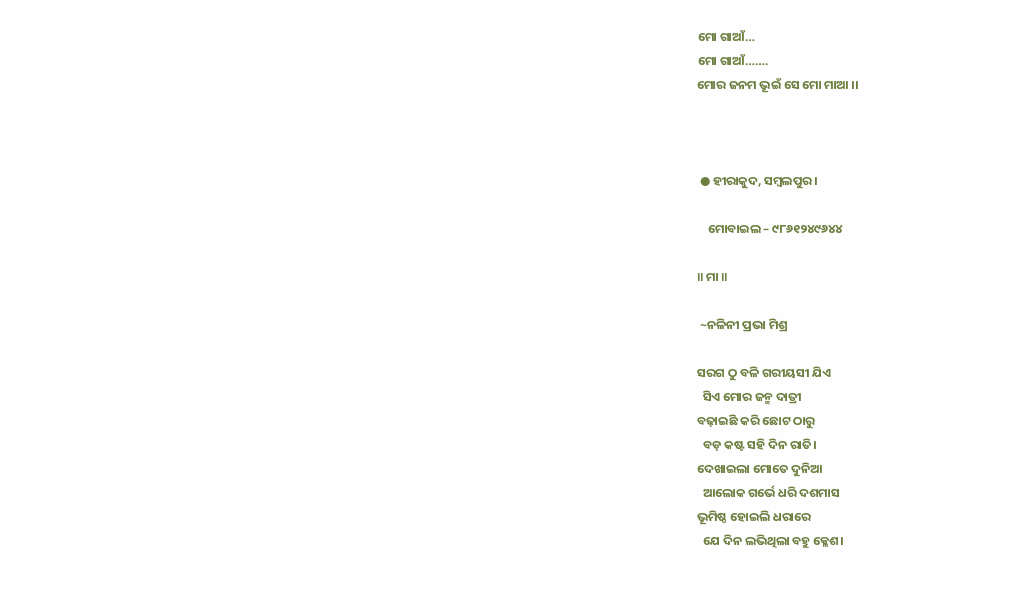ମୋ ଗାଆଁ…
ମୋ ଗାଆଁ…….
ମୋର ଜନମ ଭୂଇଁ ସେ ମୋ ମାଆ ।।



 ● ହୀରାକୁଦ, ସମ୍ବଲପୁର ।

    ମୋବାଇଲ – ୯୮୬୧୨୪୯୬୪୪

॥ ମା ॥

 ~ନଳିନୀ ପ୍ରଭା ମିଶ୍ର

ସରଗ ଠୁ ବଳି ଗରୀୟସୀ ଯିଏ
  ସିଏ ମୋର ଜନ୍ମ ଦାତ୍ରୀ
ବଢ଼ାଇଛି କରି ଛୋଟ ଠାରୁ
  ବଡ଼ କଷ୍ଟ ସହି ଦିନ ରାତି।
ଦେଖାଇଲା ମୋତେ ଦୁନିଆ
  ଆଲୋକ ଗର୍ଭେ ଧରି ଦଶମାସ
ଭୂମିଷ୍ଠ ହୋଇଲି ଧରାରେ
  ଯେ ଦିନ ଲଭିଥିଲା ବହୁ କ୍ଳେଶ।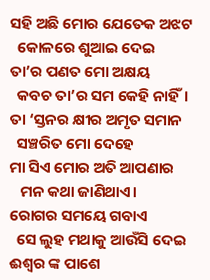ସହି ଅଛି ମୋର ଯେତେକ ଅଝଟ
  କୋଳରେ ଶୁଆଇ ଦେଇ
ତା’ର ପଣତ ମୋ ଅକ୍ଷୟ
  କବଚ ତା’ର ସମ କେହି ନାହିଁ।
ତା ‘ସ୍ତନର କ୍ଷୀର ଅମୃତ ସମାନ
  ସଞ୍ଚରିତ ମୋ ଦେହେ
ମା ସିଏ ମୋର ଅତି ଆପଣାର
   ମନ କଥା ଜାଣିଥାଏ।
ରୋଗର ସମୟେ ଗବାଏ
  ସେ ଲୁହ ମଥାକୁ ଆଉଁସି ଦେଇ
ଈଶ୍ବର ଙ୍କ ପାଶେ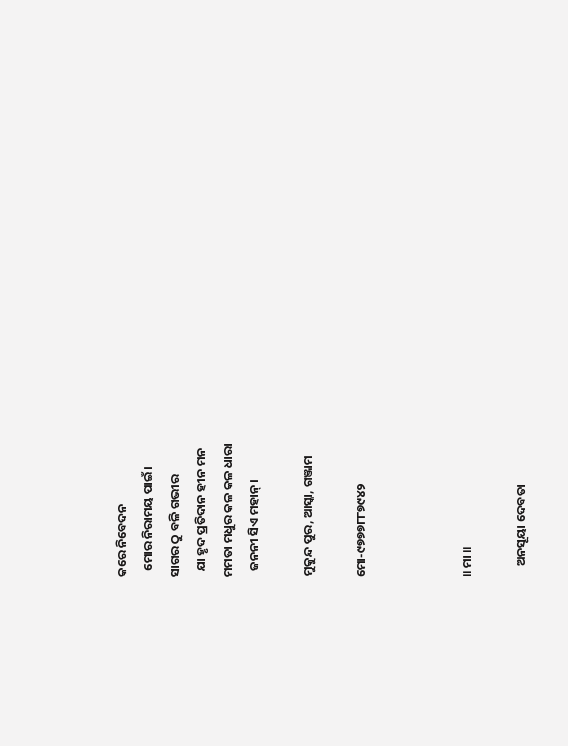କରେ ନିବେଦନ
  ମୋର ନିରାମୟ ପାଇଁ।
ସାଗର ଠୁ ବଳି ଗଭୀର
  ଯା ହୃଦ ପ୍ରତିଦାନ ହୀନ ମନ
ମମତା ମଧୁର କଳ କଳ ଧାରା
  ଜନନୀ ସିଏ ମହାନ୍।

ମୁକୁନ୍ଦ ପୁର, ଆସ୍କା, ଗଞ୍ଜାମ

ମୋ-୯୭୭୭୮୮୭୯୪୨



॥ ମା ॥

    ଅନସୂୟା ଦେବତା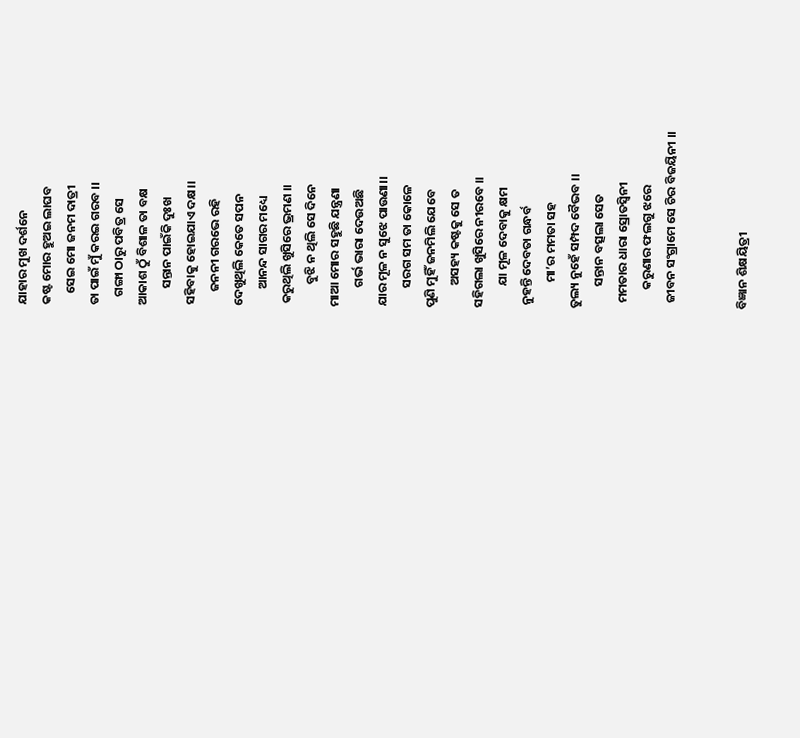ଯାହାର ମୁଖ ଦର୍ଶନେ
କଷ୍ଟ ମୋର ହୁଅଇ ଲାଘବ
    ସେଇ ମୋ ଜନମ ଦାତ୍ରୀ
ତା ପାଇଁ ମୁଁ କରଇ ଗରବ ।।
   ଗଙ୍ଗା ଠାରୁ ପବିତ୍ର ସେ
ଆକାଶ ଠୁଁ ବିଶାଳ ତା ବକ୍ଷ
      ସନ୍ତାନ ପାଇଁକି ଦୁଃଖ
ସହିବାକୁ ହୋଇଯାଏ ଦକ୍ଷ।।
     ଜନନୀ ଗରଭେ ରହି
ଦେଖୁଥିଲି କେତେ ସପନ
      ଆନନ୍ଦ ସାଗର ମଧ୍ୟେ
 କରୁଥିଲି ଖୁସିରେ ଭ୍ରମଣ ।।
        ବୁଝି ନ ଥିଲି ସେ ଦିନେ
ମାଆ ମୋର ସହୁଛି ଯନ୍ତ୍ରଣା
       ଗର୍ଭ ଭାରା ଦେଉଅଛି
ଯାର ମୂଳ ନ ସୁଝେ ପାଉଣା।।
       ସରଗ ସମ ତା କୋଳେ
ପୁଣି ମୁହିଁ ଜନମିଲି ଯେବେ
        ଅସହ୍ୟ କଷ୍ଟକୁ ସେ ତ
ସହିଗଲା ଖୁସିରେ ନୀରବେ ।।
        ଯା ମୂଳ ଦେବାକୁ କ୍ଷମ
 ନୁହନ୍ତି ଦେବତା ଗନ୍ଧର୍ବ
         ମା’ର ମମତା ସହ
ତୁଲ୍ୟ ନୁହେଁ ସମ୍ପଦ ବୈଭବ ।।
        ସନ୍ତାନ ବତ୍ସଲା ସେତ
  ମମତାର ଧାରା ସ୍ରୋତସ୍ଵିନୀ
       କରୁଣାର ଫଲଗୁ ଝରେ
  ଜୀବନ ସଂଗ୍ରାମେ ସେ ଚିର ବିଜୟିନୀ ।।


ବିଜ୍ଞାନ ଶିକ୍ଷୟିତ୍ରୀ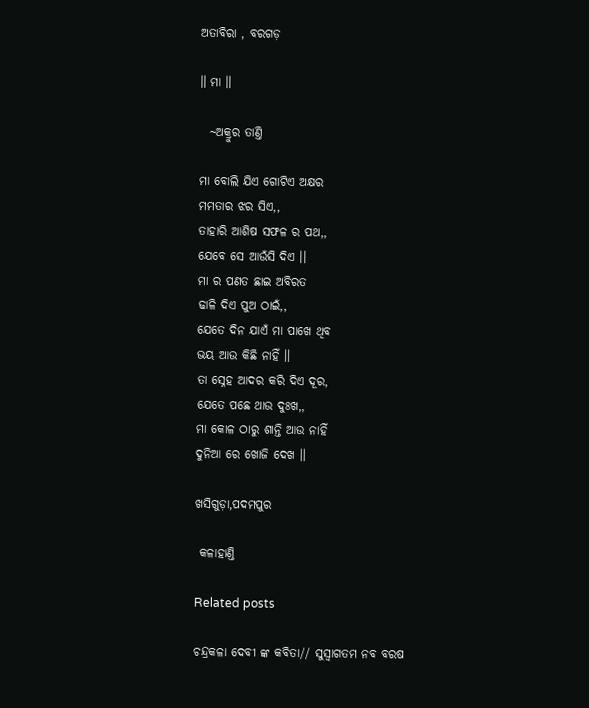ଅତାବିରା , ବରଗଡ଼

॥ ମା ॥

  ~ଅକ୍ରୁର ତାଣ୍ତି

ମା ବୋଲି ଯିଏ ଗୋଟିଏ ଅକ୍ଷର
ମମତାର ଝର ସିଏ,,
ତାହାରି ଆଶିଷ ସଫଳ ର ପଥ,,
ଯେବେ ସେ ଆଉଁସି ଦିଏ ।।
ମା ର ପଣତ ଛାଇ ଅବିରତ
ଢାଳି ଦିଏ ପୁଅ ଠାଇଁ,,
ଯେତେ ଦିନ ଯାଏଁ ମା ପାଖେ ଥିବ
ଭୟ ଆଉ କିଛି ନାହିଁ ।।
ତା ସ୍ନେହ ଆଦର କରି ଦିଏ ଦୂର,
ଯେତେ ପଛେ ଥାଉ ଦୁଃଖ,,
ମା କୋଳ ଠାରୁ ଶାନ୍ତି ଆଉ ନାହିଁ
ଦୁନିଆ ରେ ଖୋଜି ଦେଖ ।।

ଖସିଗୁଡ଼ା,ପଦମପୁର

 କଳାହାଣ୍ତି

Related posts

ଚନ୍ଦ୍ରକଳା ଦେବୀ ଙ୍କ କବିତା// ସୁସ୍ୱାଗତମ ନବ ବରଷ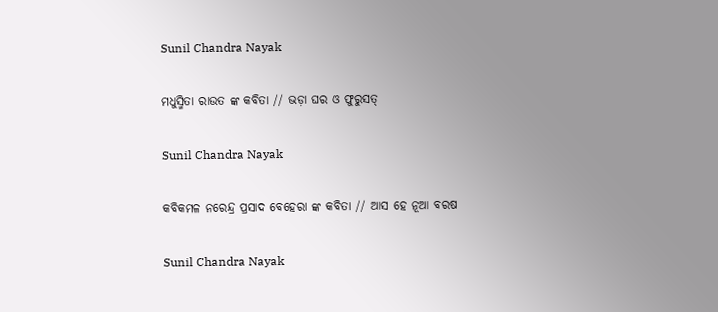Sunil Chandra Nayak

ମଧୁସ୍ମିତା ରାଉତ ଙ୍କ କବିତା // ଭଡ଼ା ଘର ଓ ଫୁରୁସତ୍

Sunil Chandra Nayak

କବିକମଳ ନରେନ୍ଦ୍ର ପ୍ରସାଦ ବେହେରା ଙ୍କ କବିତା // ଆସ ହେ ନୂଆ ବରଷ

Sunil Chandra Nayak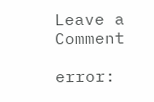Leave a Comment

error: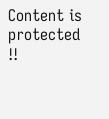Content is protected !!